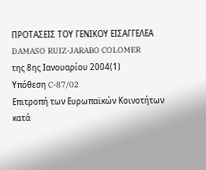ΠΡΟΤΑΣΕΙΣ ΤΟΥ ΓΕΝΙΚΟΥ ΕΙΣΑΓΓΕΛΕΑ
DAMASO RUIZ-JARABO COLOMER
της 8ης Ιανουαρίου 2004(1)
Υπόθεση C-87/02
Επιτροπή των Ευρωπαϊκών Κοινοτήτων
κατά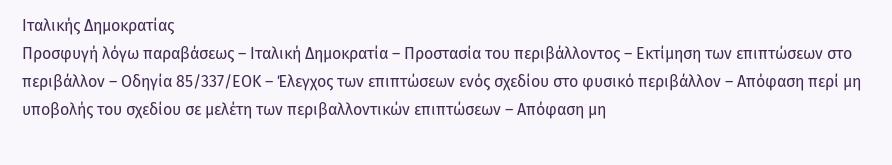Ιταλικής Δημοκρατίας
Προσφυγή λόγω παραβάσεως – Ιταλική Δημοκρατία – Προστασία του περιβάλλοντος – Εκτίμηση των επιπτώσεων στο περιβάλλον – Οδηγία 85/337/ΕΟΚ – Έλεγχος των επιπτώσεων ενός σχεδίου στο φυσικό περιβάλλον – Απόφαση περί μη υποβολής του σχεδίου σε μελέτη των περιβαλλοντικών επιπτώσεων – Απόφαση μη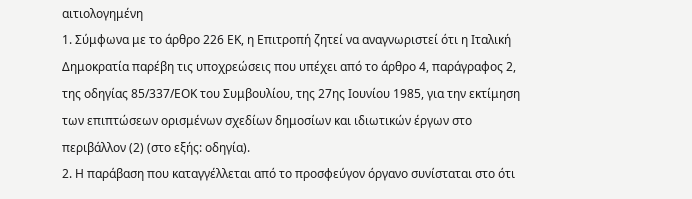αιτιολογημένη
1. Σύμφωνα με το άρθρο 226 ΕΚ, η Επιτροπή ζητεί να αναγνωριστεί ότι η Ιταλική Δημοκρατία παρέβη τις υποχρεώσεις που υπέχει από το άρθρο 4, παράγραφος 2, της οδηγίας 85/337/ΕΟΚ του Συμβουλίου, της 27ης Ιουνίου 1985, για την εκτίμηση των επιπτώσεων ορισμένων σχεδίων δημοσίων και ιδιωτικών έργων στο περιβάλλον (2) (στο εξής: οδηγία).
2. Η παράβαση που καταγγέλλεται από το προσφεύγον όργανο συνίσταται στο ότι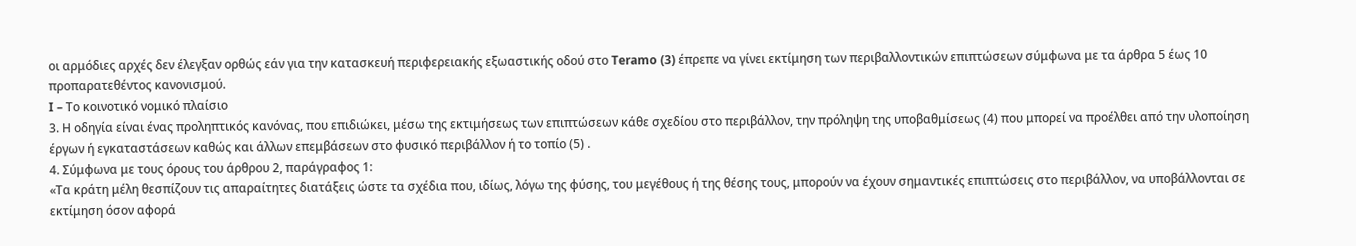οι αρμόδιες αρχές δεν έλεγξαν ορθώς εάν για την κατασκευή περιφερειακής εξωαστικής οδού στο Teramo (3) έπρεπε να γίνει εκτίμηση των περιβαλλοντικών επιπτώσεων σύμφωνα με τα άρθρα 5 έως 10 προπαρατεθέντος κανονισμού.
I – Το κοινοτικό νομικό πλαίσιο
3. Η οδηγία είναι ένας προληπτικός κανόνας, που επιδιώκει, μέσω της εκτιμήσεως των επιπτώσεων κάθε σχεδίου στο περιβάλλον, την πρόληψη της υποβαθμίσεως (4) που μπορεί να προέλθει από την υλοποίηση έργων ή εγκαταστάσεων καθώς και άλλων επεμβάσεων στο φυσικό περιβάλλον ή το τοπίο (5) .
4. Σύμφωνα με τους όρους του άρθρου 2, παράγραφος 1:
«Τα κράτη μέλη θεσπίζουν τις απαραίτητες διατάξεις ώστε τα σχέδια που, ιδίως, λόγω της φύσης, του μεγέθους ή της θέσης τους, μπορούν να έχουν σημαντικές επιπτώσεις στο περιβάλλον, να υποβάλλονται σε εκτίμηση όσον αφορά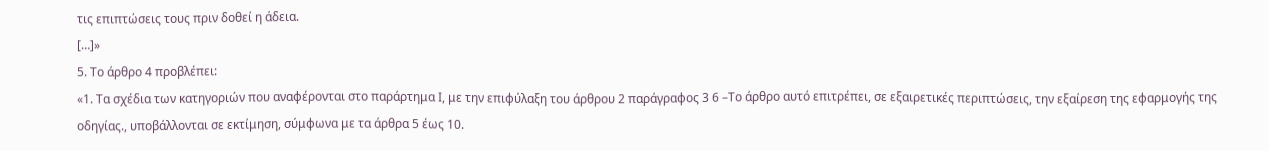τις επιπτώσεις τους πριν δοθεί η άδεια.
[…]»
5. Το άρθρο 4 προβλέπει:
«1. Τα σχέδια των κατηγοριών που αναφέρονται στο παράρτημα Ι, με την επιφύλαξη του άρθρου 2 παράγραφος 3 6 –Το άρθρο αυτό επιτρέπει, σε εξαιρετικές περιπτώσεις, την εξαίρεση της εφαρμογής της οδηγίας., υποβάλλονται σε εκτίμηση, σύμφωνα με τα άρθρα 5 έως 10.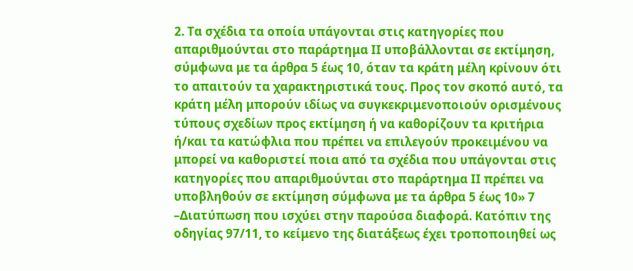2. Τα σχέδια τα οποία υπάγονται στις κατηγορίες που απαριθμούνται στο παράρτημα ΙΙ υποβάλλονται σε εκτίμηση, σύμφωνα με τα άρθρα 5 έως 10, όταν τα κράτη μέλη κρίνουν ότι το απαιτούν τα χαρακτηριστικά τους. Προς τον σκοπό αυτό, τα κράτη μέλη μπορούν ιδίως να συγκεκριμενοποιούν ορισμένους τύπους σχεδίων προς εκτίμηση ή να καθορίζουν τα κριτήρια ή/και τα κατώφλια που πρέπει να επιλεγούν προκειμένου να μπορεί να καθοριστεί ποια από τα σχέδια που υπάγονται στις κατηγορίες που απαριθμούνται στο παράρτημα ΙΙ πρέπει να υποβληθούν σε εκτίμηση σύμφωνα με τα άρθρα 5 έως 10» 7 –Διατύπωση που ισχύει στην παρούσα διαφορά. Κατόπιν της οδηγίας 97/11, το κείμενο της διατάξεως έχει τροποποιηθεί ως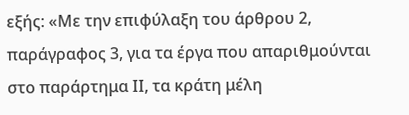εξής: «Με την επιφύλαξη του άρθρου 2, παράγραφος 3, για τα έργα που απαριθμούνται στο παράρτημα ΙΙ, τα κράτη μέλη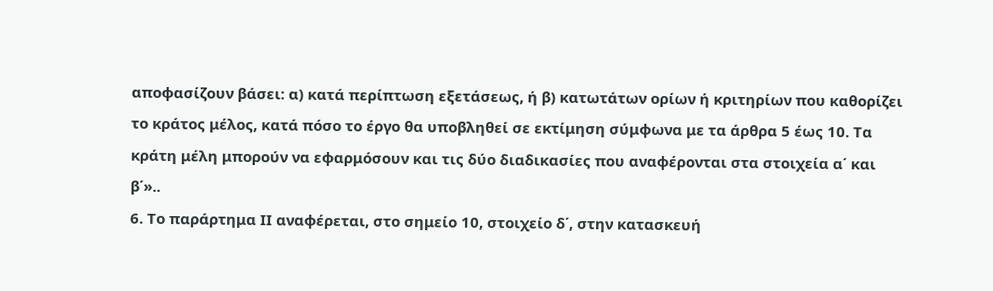αποφασίζουν βάσει: α) κατά περίπτωση εξετάσεως, ή β) κατωτάτων ορίων ή κριτηρίων που καθορίζει το κράτος μέλος, κατά πόσο το έργο θα υποβληθεί σε εκτίμηση σύμφωνα με τα άρθρα 5 έως 10. Τα κράτη μέλη μπορούν να εφαρμόσουν και τις δύο διαδικασίες που αναφέρονται στα στοιχεία α΄ και β΄»..
6. Το παράρτημα ΙΙ αναφέρεται, στο σημείο 10, στοιχείο δ΄, στην κατασκευή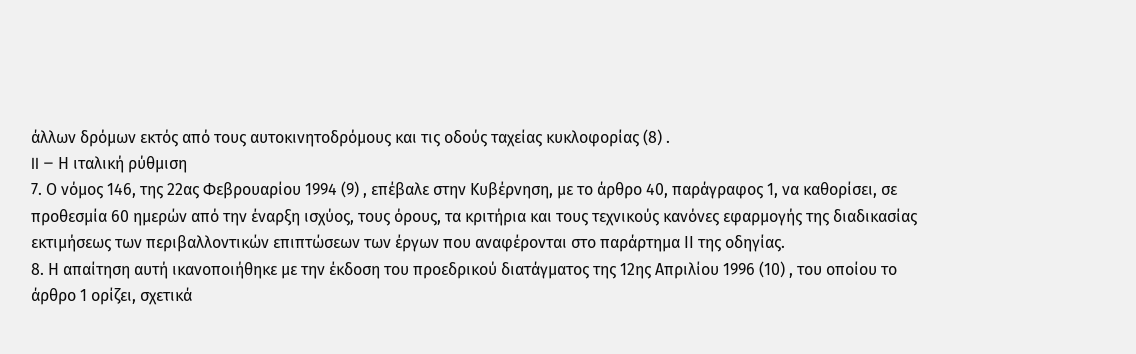άλλων δρόμων εκτός από τους αυτοκινητοδρόμους και τις οδούς ταχείας κυκλοφορίας (8) .
II – Η ιταλική ρύθμιση
7. Ο νόμος 146, της 22ας Φεβρουαρίου 1994 (9) , επέβαλε στην Κυβέρνηση, με το άρθρο 40, παράγραφος 1, να καθορίσει, σε προθεσμία 60 ημερών από την έναρξη ισχύος, τους όρους, τα κριτήρια και τους τεχνικούς κανόνες εφαρμογής της διαδικασίας εκτιμήσεως των περιβαλλοντικών επιπτώσεων των έργων που αναφέρονται στο παράρτημα ΙΙ της οδηγίας.
8. Η απαίτηση αυτή ικανοποιήθηκε με την έκδοση του προεδρικού διατάγματος της 12ης Απριλίου 1996 (10) , του οποίου το άρθρο 1 ορίζει, σχετικά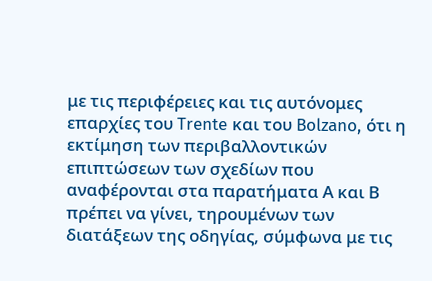με τις περιφέρειες και τις αυτόνομες επαρχίες του Trente και του Bolzano, ότι η εκτίμηση των περιβαλλοντικών επιπτώσεων των σχεδίων που αναφέρονται στα παρατήματα Α και Β πρέπει να γίνει, τηρουμένων των διατάξεων της οδηγίας, σύμφωνα με τις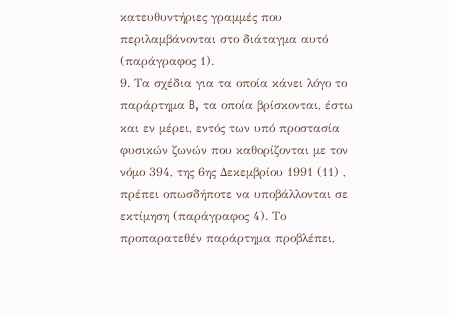κατευθυντήριες γραμμές που περιλαμβάνονται στο διάταγμα αυτό (παράγραφος 1).
9. Τα σχέδια για τα οποία κάνει λόγο το παράρτημα B, τα οποία βρίσκονται, έστω και εν μέρει, εντός των υπό προστασία φυσικών ζωνών που καθορίζονται με τον νόμο 394, της 6ης Δεκεμβρίου 1991 (11) , πρέπει οπωσδήποτε να υποβάλλονται σε εκτίμηση (παράγραφος 4). Το προπαρατεθέν παράρτημα προβλέπει,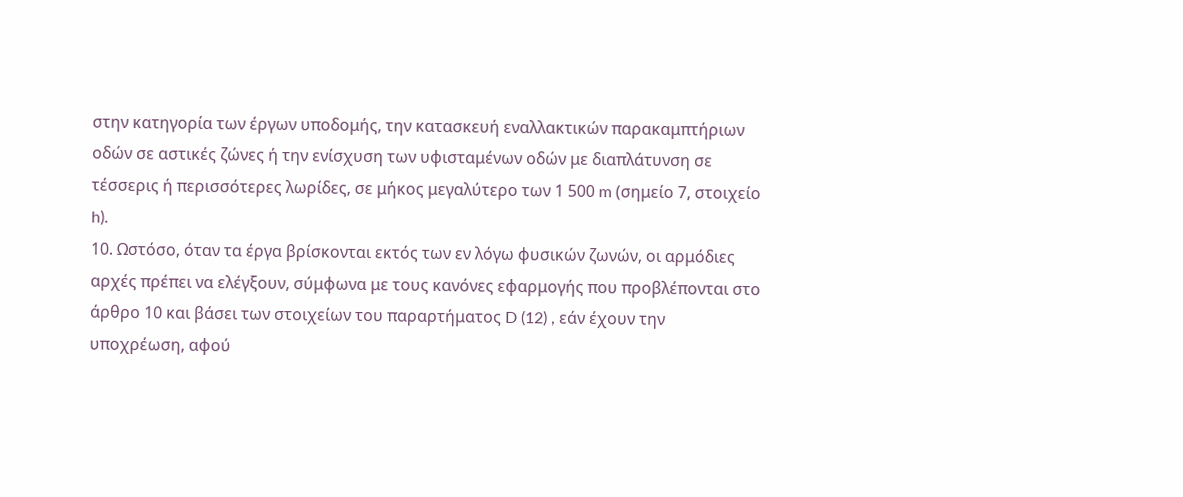στην κατηγορία των έργων υποδομής, την κατασκευή εναλλακτικών παρακαμπτήριων οδών σε αστικές ζώνες ή την ενίσχυση των υφισταμένων οδών με διαπλάτυνση σε τέσσερις ή περισσότερες λωρίδες, σε μήκος μεγαλύτερο των 1 500 m (σημείο 7, στοιχείο h).
10. Ωστόσο, όταν τα έργα βρίσκονται εκτός των εν λόγω φυσικών ζωνών, οι αρμόδιες αρχές πρέπει να ελέγξουν, σύμφωνα με τους κανόνες εφαρμογής που προβλέπονται στο άρθρο 10 και βάσει των στοιχείων του παραρτήματος D (12) , εάν έχουν την υποχρέωση, αφού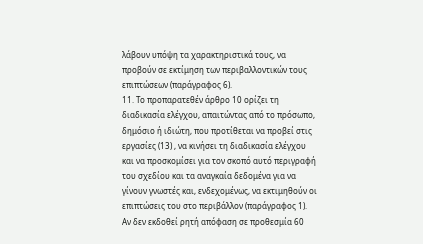λάβουν υπόψη τα χαρακτηριστικά τους, να προβούν σε εκτίμηση των περιβαλλοντικών τους επιπτώσεων (παράγραφος 6).
11. Το προπαρατεθέν άρθρο 10 ορίζει τη διαδικασία ελέγχου, απαιτώντας από το πρόσωπο, δημόσιο ή ιδιώτη, που προτίθεται να προβεί στις εργασίες (13) , να κινήσει τη διαδικασία ελέγχου και να προσκομίσει για τον σκοπό αυτό περιγραφή του σχεδίου και τα αναγκαία δεδομένα για να γίνουν γνωστές και, ενδεχομένως, να εκτιμηθούν οι επιπτώσεις του στο περιβάλλον (παράγραφος 1). Αν δεν εκδοθεί ρητή απόφαση σε προθεσμία 60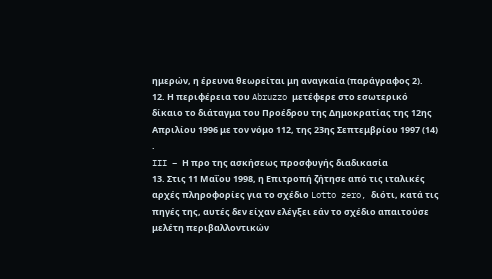ημερών, η έρευνα θεωρείται μη αναγκαία (παράγραφος 2).
12. Η περιφέρεια του Abruzzo μετέφερε στο εσωτερικό δίκαιο το διάταγμα του Προέδρου της Δημοκρατίας της 12ης Απριλίου 1996 με τον νόμο 112, της 23ης Σεπτεμβρίου 1997 (14) .
III – Η προ της ασκήσεως προσφυγής διαδικασία
13. Στις 11 Μαΐου 1998, η Επιτροπή ζήτησε από τις ιταλικές αρχές πληροφορίες για το σχέδιο Lotto zero, διότι, κατά τις πηγές της, αυτές δεν είχαν ελέγξει εάν το σχέδιο απαιτούσε μελέτη περιβαλλοντικών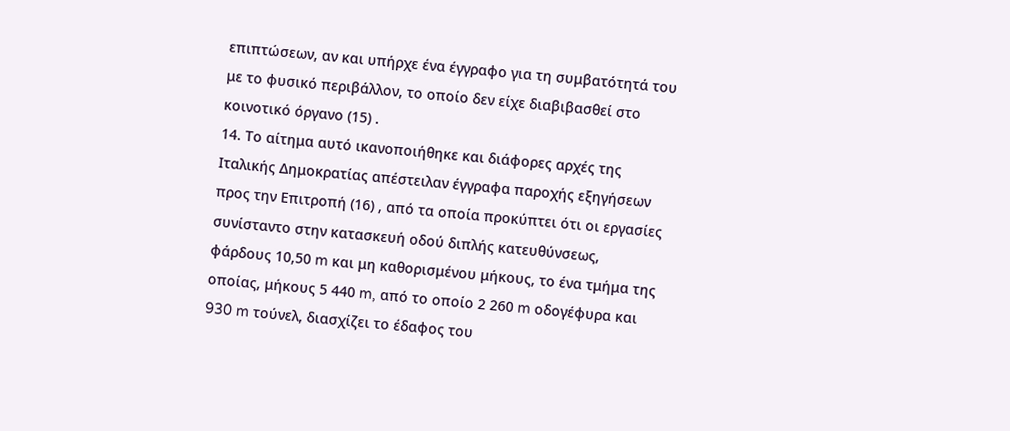επιπτώσεων, αν και υπήρχε ένα έγγραφο για τη συμβατότητά του με το φυσικό περιβάλλον, το οποίο δεν είχε διαβιβασθεί στο κοινοτικό όργανο (15) .
14. Το αίτημα αυτό ικανοποιήθηκε και διάφορες αρχές της Ιταλικής Δημοκρατίας απέστειλαν έγγραφα παροχής εξηγήσεων προς την Επιτροπή (16) , από τα οποία προκύπτει ότι οι εργασίες συνίσταντο στην κατασκευή οδού διπλής κατευθύνσεως, φάρδους 10,50 m και μη καθορισμένου μήκους, το ένα τμήμα της οποίας, μήκους 5 440 m, από το οποίο 2 260 m οδογέφυρα και 930 m τούνελ, διασχίζει το έδαφος του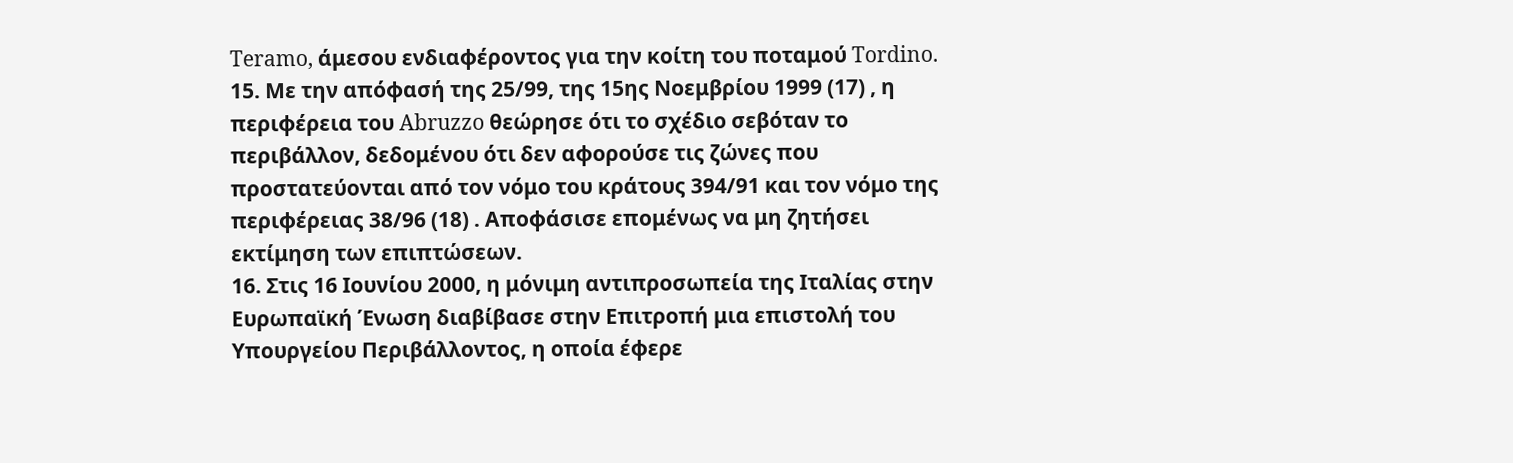Teramo, άμεσου ενδιαφέροντος για την κοίτη του ποταμού Tordino.
15. Με την απόφασή της 25/99, της 15ης Νοεμβρίου 1999 (17) , η περιφέρεια του Abruzzo θεώρησε ότι το σχέδιο σεβόταν το περιβάλλον, δεδομένου ότι δεν αφορούσε τις ζώνες που προστατεύονται από τον νόμο του κράτους 394/91 και τον νόμο της περιφέρειας 38/96 (18) . Αποφάσισε επομένως να μη ζητήσει εκτίμηση των επιπτώσεων.
16. Στις 16 Ιουνίου 2000, η μόνιμη αντιπροσωπεία της Ιταλίας στην Ευρωπαϊκή Ένωση διαβίβασε στην Επιτροπή μια επιστολή του Υπουργείου Περιβάλλοντος, η οποία έφερε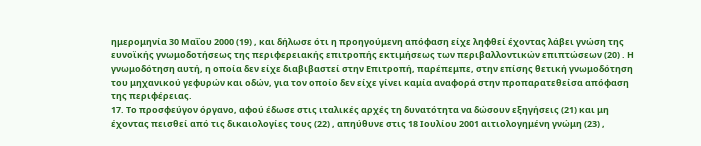ημερομηνία 30 Μαΐου 2000 (19) , και δήλωσε ότι η προηγούμενη απόφαση είχε ληφθεί έχοντας λάβει γνώση της ευνοϊκής γνωμοδοτήσεως της περιφερειακής επιτροπής εκτιμήσεως των περιβαλλοντικών επιπτώσεων (20) . Η γνωμοδότηση αυτή, η οποία δεν είχε διαβιβαστεί στην Επιτροπή, παρέπεμπε, στην επίσης θετική γνωμοδότηση του μηχανικού γεφυρών και οδών, για τον οποίο δεν είχε γίνει καμία αναφορά στην προπαρατεθείσα απόφαση της περιφέρειας.
17. Το προσφεύγον όργανο, αφού έδωσε στις ιταλικές αρχές τη δυνατότητα να δώσουν εξηγήσεις (21) και μη έχοντας πεισθεί από τις δικαιολογίες τους (22) , απηύθυνε στις 18 Ιουλίου 2001 αιτιολογημένη γνώμη (23) ,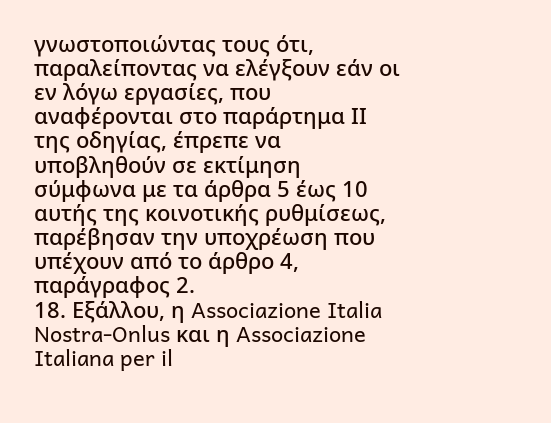γνωστοποιώντας τους ότι, παραλείποντας να ελέγξουν εάν οι εν λόγω εργασίες, που αναφέρονται στο παράρτημα ΙΙ της οδηγίας, έπρεπε να υποβληθούν σε εκτίμηση σύμφωνα με τα άρθρα 5 έως 10 αυτής της κοινοτικής ρυθμίσεως, παρέβησαν την υποχρέωση που υπέχουν από το άρθρο 4, παράγραφος 2.
18. Εξάλλου, η Associazione Italia Nostra-Onlus και η Associazione Italiana per il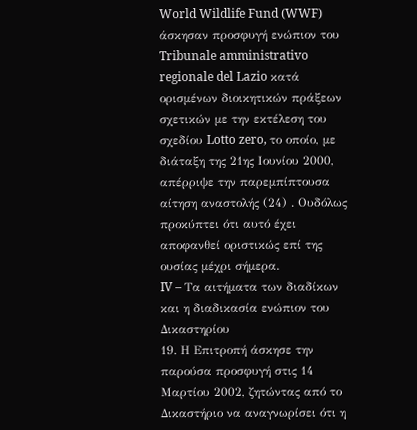World Wildlife Fund (WWF) άσκησαν προσφυγή ενώπιον του Tribunale amministrativo regionale del Lazio κατά ορισμένων διοικητικών πράξεων σχετικών με την εκτέλεση του σχεδίου Lotto zero, το οποίο, με διάταξη της 21ης Ιουνίου 2000, απέρριψε την παρεμπίπτουσα αίτηση αναστολής (24) . Ουδόλως προκύπτει ότι αυτό έχει αποφανθεί οριστικώς επί της ουσίας μέχρι σήμερα.
IV – Τα αιτήματα των διαδίκων και η διαδικασία ενώπιον του Δικαστηρίου
19. Η Επιτροπή άσκησε την παρούσα προσφυγή στις 14 Μαρτίου 2002, ζητώντας από το Δικαστήριο να αναγνωρίσει ότι η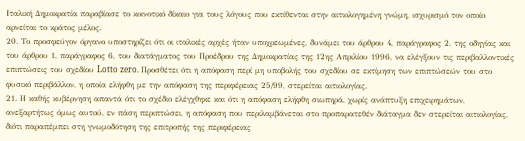Ιταλική Δημοκρατία παραβίασε το κοινοτικό δίκαιο για τους λόγους που εκτίθενται στην αιτιολογημένη γνώμη, ισχυρισμό τον οποίο αρνείται το κράτος μέλος.
20. Το προσφεύγον όργανο υποστηρίζει ότι οι ιταλικές αρχές ήταν υποχρεωμένες, δυνάμει του άρθρου 4, παράγραφος 2, της οδηγίας και του άρθρου 1, παράγραφος 6, του διατάγματος του Προέδρου της Δημοκρατίας της 12ης Απριλίου 1996, να ελέγξουν τις περιβαλλοντικές επιπτώσεις του σχεδίου Lotto zero. Προσθέτει ότι η απόφαση περί μη υποβολής του σχεδίου σε εκτίμηση των επιπτώσεών του στο φυσικό περιβάλλον, η οποία ελήφθη με την απόφαση της περιφέρειας 25/99, στερείται αιτιολογίας.
21. Η καθής κυβέρνηση απαντά ότι το σχέδιο ελέγχθηκε και ότι η απόφαση ελήφθη σιωπηρά, χωρίς ανάπτυξη επιχειρημάτων, ανεξαρτήτως όμως αυτού, εν πάση περιπτώσει, η απόφαση που περιλαμβάνεται στο προπαρατεθέν διάταγμα δεν στερείται αιτιολογίας, διότι παραπέμπει στη γνωμοδότηση της επιτροπής της περιφέρειας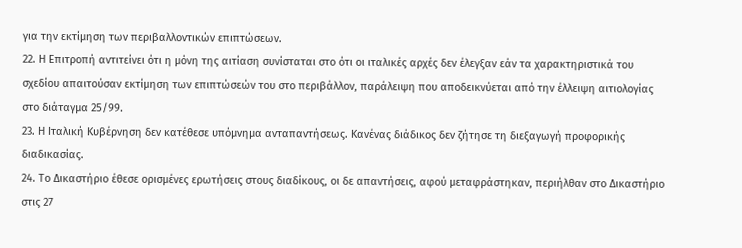για την εκτίμηση των περιβαλλοντικών επιπτώσεων.
22. Η Επιτροπή αντιτείνει ότι η μόνη της αιτίαση συνίσταται στο ότι οι ιταλικές αρχές δεν έλεγξαν εάν τα χαρακτηριστικά του σχεδίου απαιτούσαν εκτίμηση των επιπτώσεών του στο περιβάλλον, παράλειψη που αποδεικνύεται από την έλλειψη αιτιολογίας στο διάταγμα 25/99.
23. Η Ιταλική Κυβέρνηση δεν κατέθεσε υπόμνημα ανταπαντήσεως. Κανένας διάδικος δεν ζήτησε τη διεξαγωγή προφορικής διαδικασίας.
24. Το Δικαστήριο έθεσε ορισμένες ερωτήσεις στους διαδίκους, οι δε απαντήσεις, αφού μεταφράστηκαν, περιήλθαν στο Δικαστήριο στις 27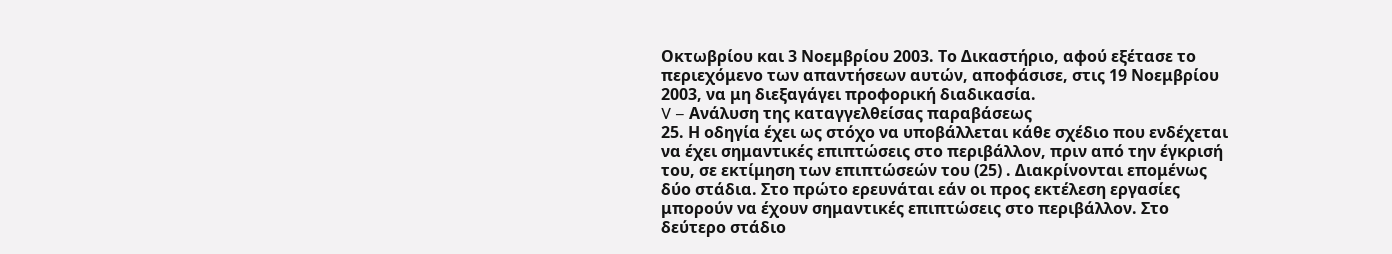Οκτωβρίου και 3 Νοεμβρίου 2003. Το Δικαστήριο, αφού εξέτασε το περιεχόμενο των απαντήσεων αυτών, αποφάσισε, στις 19 Νοεμβρίου 2003, να μη διεξαγάγει προφορική διαδικασία.
V – Ανάλυση της καταγγελθείσας παραβάσεως
25. Η οδηγία έχει ως στόχο να υποβάλλεται κάθε σχέδιο που ενδέχεται να έχει σημαντικές επιπτώσεις στο περιβάλλον, πριν από την έγκρισή του, σε εκτίμηση των επιπτώσεών του (25) . Διακρίνονται επομένως δύο στάδια. Στο πρώτο ερευνάται εάν οι προς εκτέλεση εργασίες μπορούν να έχουν σημαντικές επιπτώσεις στο περιβάλλον. Στο δεύτερο στάδιο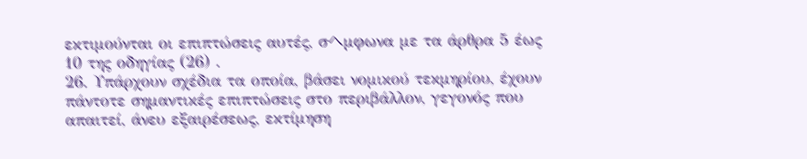εκτιμούνται οι επιπτώσεις αυτές, σヘμφωνα με τα άρθρα 5 έως 10 της οδηγίας (26) .
26. Υπάρχουν σχέδια τα οποία, βάσει νομικού τεκμηρίου, έχουν πάντοτε σημαντικές επιπτώσεις στο περιβάλλον, γεγονός που απαιτεί, άνευ εξαιρέσεως, εκτίμηση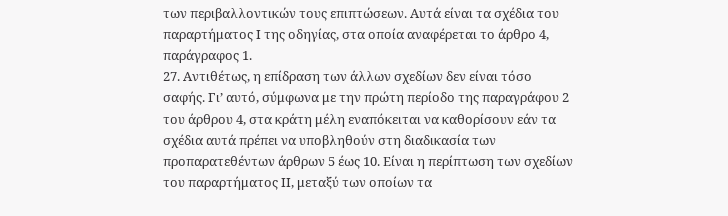των περιβαλλοντικών τους επιπτώσεων. Αυτά είναι τα σχέδια του παραρτήματος Ι της οδηγίας, στα οποία αναφέρεται το άρθρο 4, παράγραφος 1.
27. Αντιθέτως, η επίδραση των άλλων σχεδίων δεν είναι τόσο σαφής. Γι’ αυτό, σύμφωνα με την πρώτη περίοδο της παραγράφου 2 του άρθρου 4, στα κράτη μέλη εναπόκειται να καθορίσουν εάν τα σχέδια αυτά πρέπει να υποβληθούν στη διαδικασία των προπαρατεθέντων άρθρων 5 έως 10. Είναι η περίπτωση των σχεδίων του παραρτήματος ΙΙ, μεταξύ των οποίων τα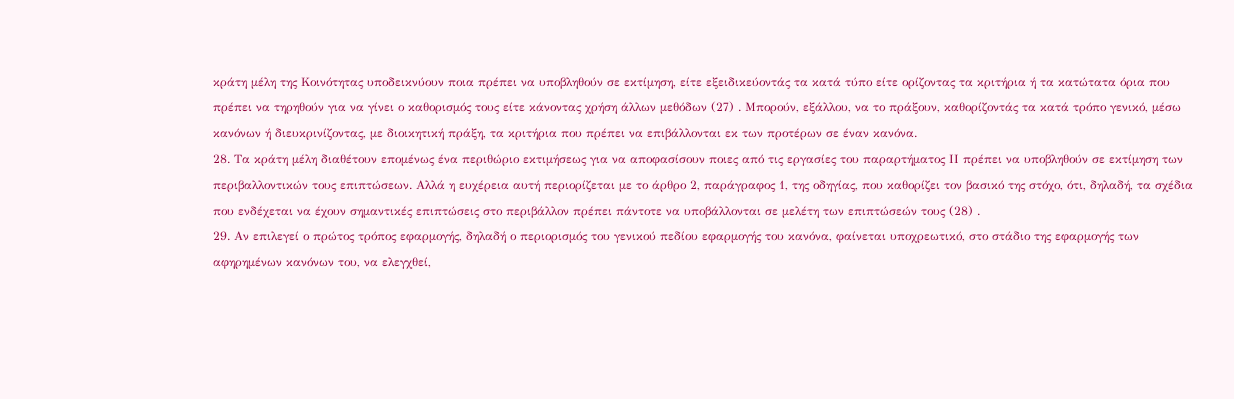κράτη μέλη της Κοινότητας υποδεικνύουν ποια πρέπει να υποβληθούν σε εκτίμηση, είτε εξειδικεύοντάς τα κατά τύπο είτε ορίζοντας τα κριτήρια ή τα κατώτατα όρια που πρέπει να τηρηθούν για να γίνει ο καθορισμός τους είτε κάνοντας χρήση άλλων μεθόδων (27) . Μπορούν, εξάλλου, να το πράξουν, καθορίζοντάς τα κατά τρόπο γενικό, μέσω κανόνων ή διευκρινίζοντας, με διοικητική πράξη, τα κριτήρια που πρέπει να επιβάλλονται εκ των προτέρων σε έναν κανόνα.
28. Τα κράτη μέλη διαθέτουν επομένως ένα περιθώριο εκτιμήσεως για να αποφασίσουν ποιες από τις εργασίες του παραρτήματος ΙΙ πρέπει να υποβληθούν σε εκτίμηση των περιβαλλοντικών τους επιπτώσεων. Αλλά η ευχέρεια αυτή περιορίζεται με το άρθρο 2, παράγραφος 1, της οδηγίας, που καθορίζει τον βασικό της στόχο, ότι, δηλαδή, τα σχέδια που ενδέχεται να έχουν σημαντικές επιπτώσεις στο περιβάλλον πρέπει πάντοτε να υποβάλλονται σε μελέτη των επιπτώσεών τους (28) .
29. Αν επιλεγεί ο πρώτος τρόπος εφαρμογής, δηλαδή ο περιορισμός του γενικού πεδίου εφαρμογής του κανόνα, φαίνεται υποχρεωτικό, στο στάδιο της εφαρμογής των αφηρημένων κανόνων του, να ελεγχθεί,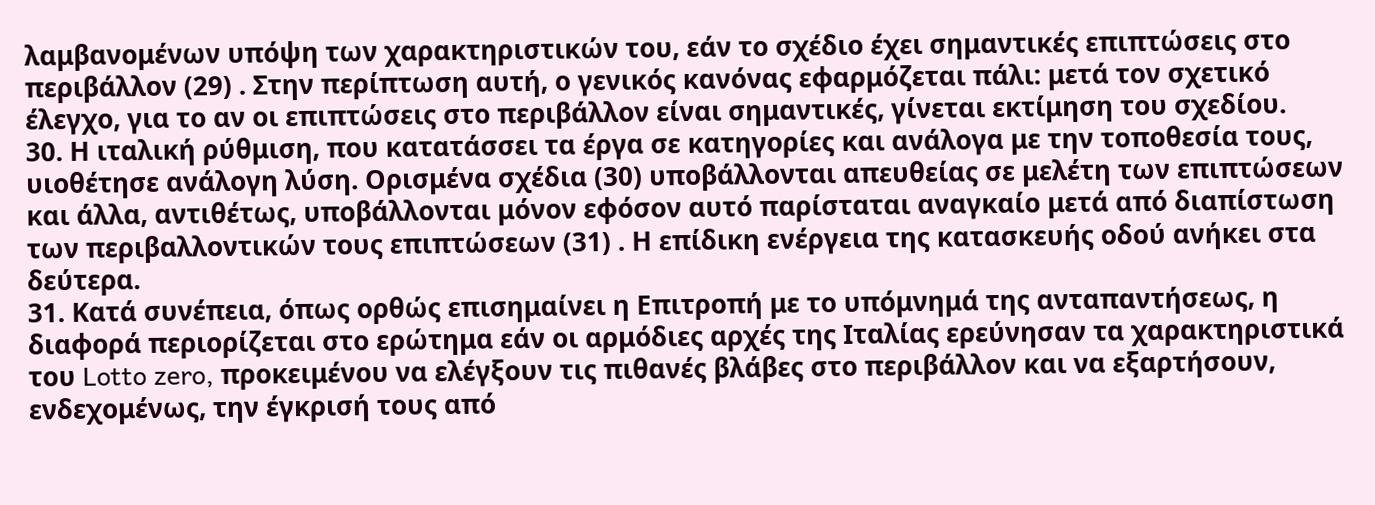λαμβανομένων υπόψη των χαρακτηριστικών του, εάν το σχέδιο έχει σημαντικές επιπτώσεις στο περιβάλλον (29) . Στην περίπτωση αυτή, ο γενικός κανόνας εφαρμόζεται πάλι: μετά τον σχετικό έλεγχο, για το αν οι επιπτώσεις στο περιβάλλον είναι σημαντικές, γίνεται εκτίμηση του σχεδίου.
30. Η ιταλική ρύθμιση, που κατατάσσει τα έργα σε κατηγορίες και ανάλογα με την τοποθεσία τους, υιοθέτησε ανάλογη λύση. Ορισμένα σχέδια (30) υποβάλλονται απευθείας σε μελέτη των επιπτώσεων και άλλα, αντιθέτως, υποβάλλονται μόνον εφόσον αυτό παρίσταται αναγκαίο μετά από διαπίστωση των περιβαλλοντικών τους επιπτώσεων (31) . Η επίδικη ενέργεια της κατασκευής οδού ανήκει στα δεύτερα.
31. Κατά συνέπεια, όπως ορθώς επισημαίνει η Επιτροπή με το υπόμνημά της ανταπαντήσεως, η διαφορά περιορίζεται στο ερώτημα εάν οι αρμόδιες αρχές της Ιταλίας ερεύνησαν τα χαρακτηριστικά του Lotto zero, προκειμένου να ελέγξουν τις πιθανές βλάβες στο περιβάλλον και να εξαρτήσουν, ενδεχομένως, την έγκρισή τους από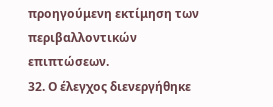προηγούμενη εκτίμηση των περιβαλλοντικών επιπτώσεων.
32. Ο έλεγχος διενεργήθηκε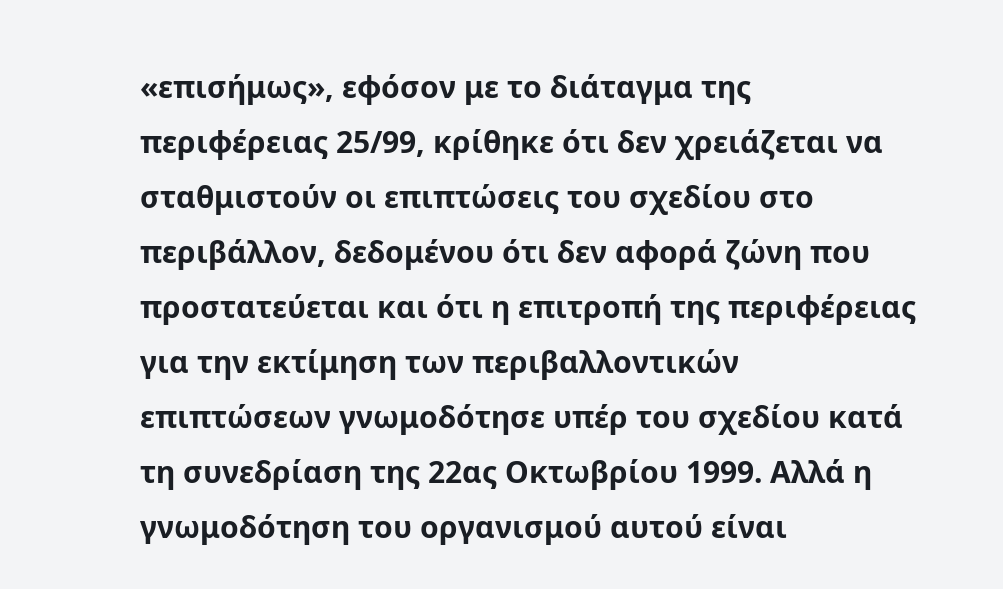«επισήμως», εφόσον με το διάταγμα της περιφέρειας 25/99, κρίθηκε ότι δεν χρειάζεται να σταθμιστούν οι επιπτώσεις του σχεδίου στο περιβάλλον, δεδομένου ότι δεν αφορά ζώνη που προστατεύεται και ότι η επιτροπή της περιφέρειας για την εκτίμηση των περιβαλλοντικών επιπτώσεων γνωμοδότησε υπέρ του σχεδίου κατά τη συνεδρίαση της 22ας Οκτωβρίου 1999. Αλλά η γνωμοδότηση του οργανισμού αυτού είναι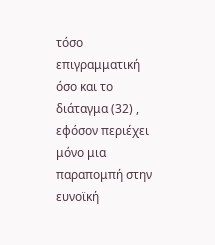τόσο επιγραμματική όσο και το διάταγμα (32) , εφόσον περιέχει μόνο μια παραπομπή στην ευνοϊκή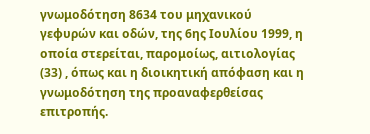γνωμοδότηση 8634 του μηχανικού γεφυρών και οδών, της 6ης Ιουλίου 1999, η οποία στερείται, παρομοίως, αιτιολογίας (33) , όπως και η διοικητική απόφαση και η γνωμοδότηση της προαναφερθείσας επιτροπής.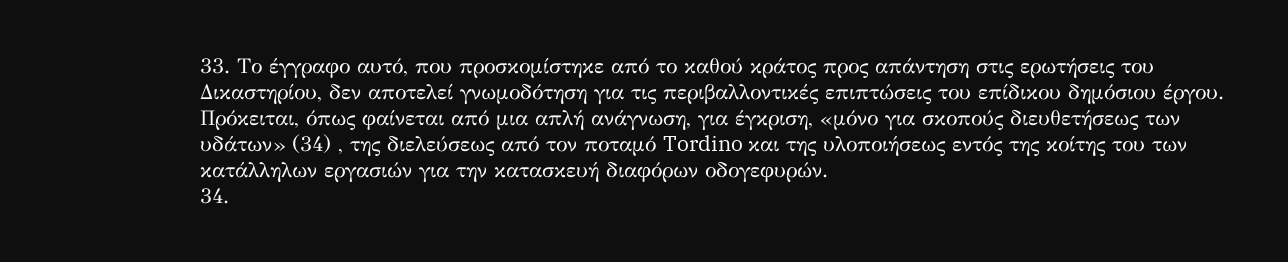33. Το έγγραφο αυτό, που προσκομίστηκε από το καθού κράτος προς απάντηση στις ερωτήσεις του Δικαστηρίου, δεν αποτελεί γνωμοδότηση για τις περιβαλλοντικές επιπτώσεις του επίδικου δημόσιου έργου. Πρόκειται, όπως φαίνεται από μια απλή ανάγνωση, για έγκριση, «μόνο για σκοπούς διευθετήσεως των υδάτων» (34) , της διελεύσεως από τον ποταμό Tordino και της υλοποιήσεως εντός της κοίτης του των κατάλληλων εργασιών για την κατασκευή διαφόρων οδογεφυρών.
34.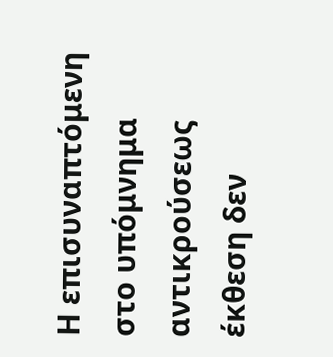Η επισυναπτόμενη στο υπόμνημα αντικρούσεως έκθεση δεν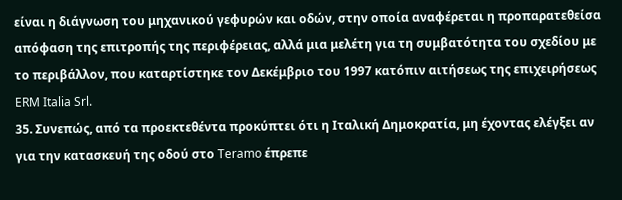είναι η διάγνωση του μηχανικού γεφυρών και οδών, στην οποία αναφέρεται η προπαρατεθείσα απόφαση της επιτροπής της περιφέρειας, αλλά μια μελέτη για τη συμβατότητα του σχεδίου με το περιβάλλον, που καταρτίστηκε τον Δεκέμβριο του 1997 κατόπιν αιτήσεως της επιχειρήσεως ERM Italia Srl.
35. Συνεπώς, από τα προεκτεθέντα προκύπτει ότι η Ιταλική Δημοκρατία, μη έχοντας ελέγξει αν για την κατασκευή της οδού στο Teramo έπρεπε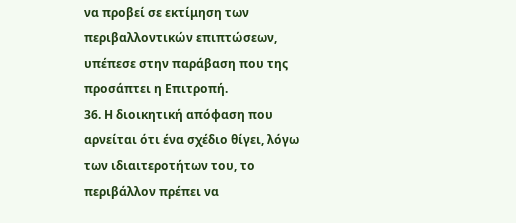να προβεί σε εκτίμηση των περιβαλλοντικών επιπτώσεων, υπέπεσε στην παράβαση που της προσάπτει η Επιτροπή.
36. Η διοικητική απόφαση που αρνείται ότι ένα σχέδιο θίγει, λόγω των ιδιαιτεροτήτων του, το περιβάλλον πρέπει να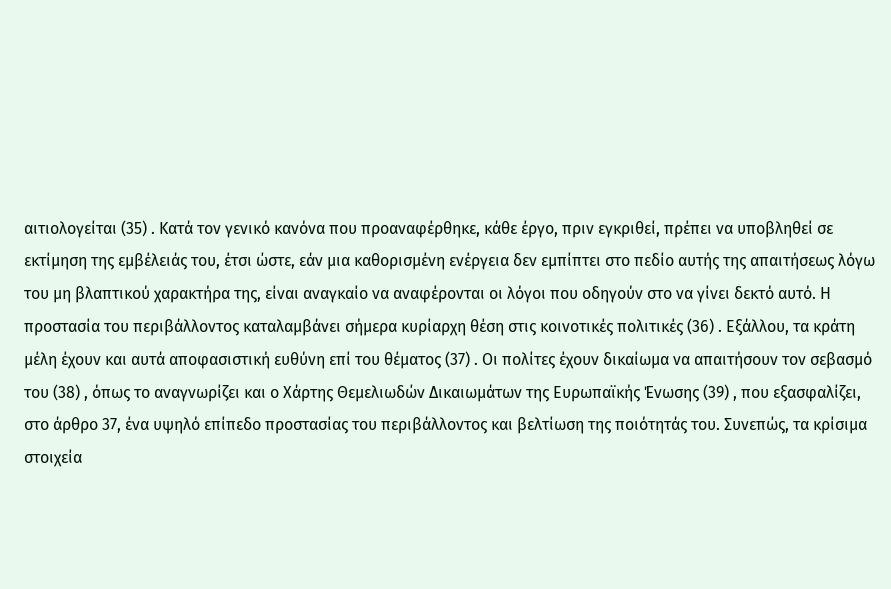αιτιολογείται (35) . Κατά τον γενικό κανόνα που προαναφέρθηκε, κάθε έργο, πριν εγκριθεί, πρέπει να υποβληθεί σε εκτίμηση της εμβέλειάς του, έτσι ώστε, εάν μια καθορισμένη ενέργεια δεν εμπίπτει στο πεδίο αυτής της απαιτήσεως λόγω του μη βλαπτικού χαρακτήρα της, είναι αναγκαίο να αναφέρονται οι λόγοι που οδηγούν στο να γίνει δεκτό αυτό. Η προστασία του περιβάλλοντος καταλαμβάνει σήμερα κυρίαρχη θέση στις κοινοτικές πολιτικές (36) . Εξάλλου, τα κράτη μέλη έχουν και αυτά αποφασιστική ευθύνη επί του θέματος (37) . Οι πολίτες έχουν δικαίωμα να απαιτήσουν τον σεβασμό του (38) , όπως το αναγνωρίζει και ο Χάρτης Θεμελιωδών Δικαιωμάτων της Ευρωπαϊκής Ένωσης (39) , που εξασφαλίζει, στο άρθρο 37, ένα υψηλό επίπεδο προστασίας του περιβάλλοντος και βελτίωση της ποιότητάς του. Συνεπώς, τα κρίσιμα στοιχεία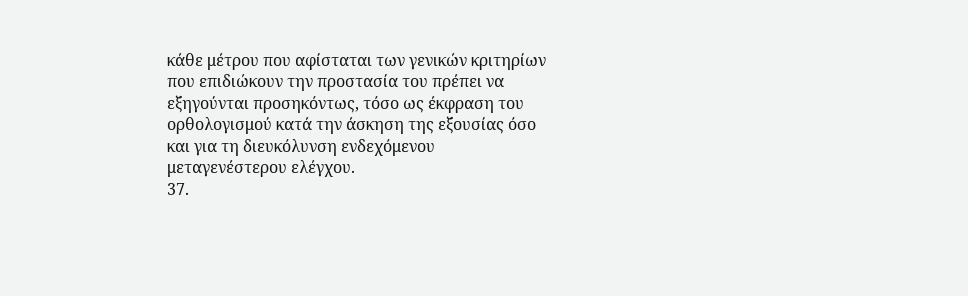κάθε μέτρου που αφίσταται των γενικών κριτηρίων που επιδιώκουν την προστασία του πρέπει να εξηγούνται προσηκόντως, τόσο ως έκφραση του ορθολογισμού κατά την άσκηση της εξουσίας όσο και για τη διευκόλυνση ενδεχόμενου μεταγενέστερου ελέγχου.
37.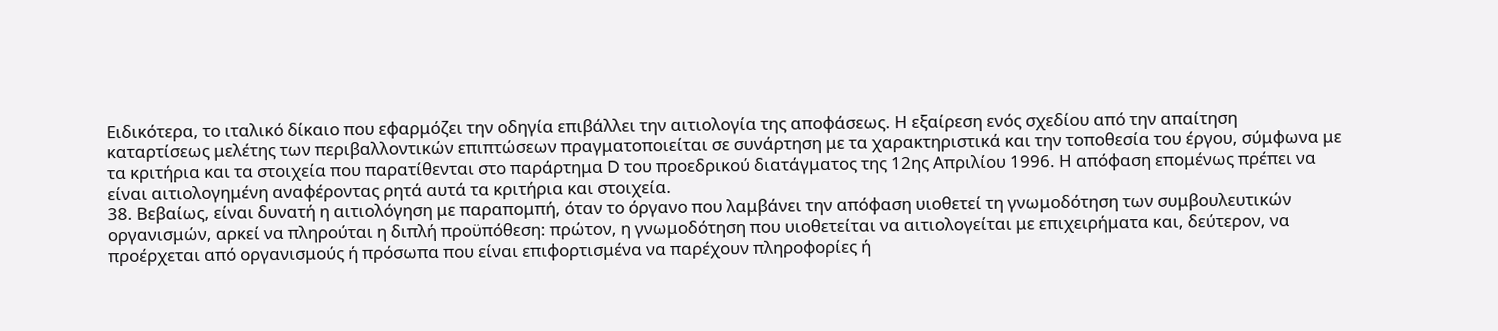Ειδικότερα, το ιταλικό δίκαιο που εφαρμόζει την οδηγία επιβάλλει την αιτιολογία της αποφάσεως. Η εξαίρεση ενός σχεδίου από την απαίτηση καταρτίσεως μελέτης των περιβαλλοντικών επιπτώσεων πραγματοποιείται σε συνάρτηση με τα χαρακτηριστικά και την τοποθεσία του έργου, σύμφωνα με τα κριτήρια και τα στοιχεία που παρατίθενται στο παράρτημα D του προεδρικού διατάγματος της 12ης Απριλίου 1996. Η απόφαση επομένως πρέπει να είναι αιτιολογημένη αναφέροντας ρητά αυτά τα κριτήρια και στοιχεία.
38. Βεβαίως, είναι δυνατή η αιτιολόγηση με παραπομπή, όταν το όργανο που λαμβάνει την απόφαση υιοθετεί τη γνωμοδότηση των συμβουλευτικών οργανισμών, αρκεί να πληρούται η διπλή προϋπόθεση: πρώτον, η γνωμοδότηση που υιοθετείται να αιτιολογείται με επιχειρήματα και, δεύτερον, να προέρχεται από οργανισμούς ή πρόσωπα που είναι επιφορτισμένα να παρέχουν πληροφορίες ή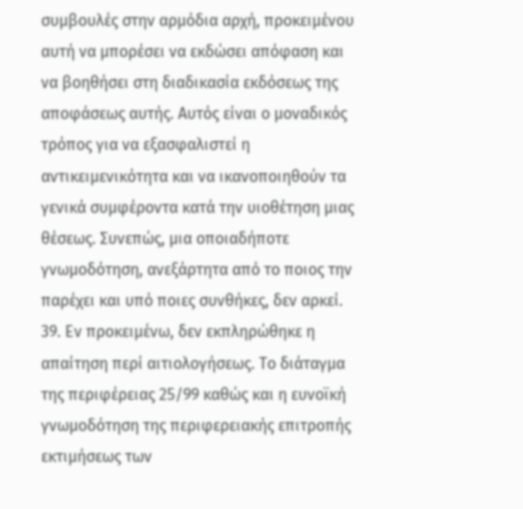συμβουλές στην αρμόδια αρχή, προκειμένου αυτή να μπορέσει να εκδώσει απόφαση και να βοηθήσει στη διαδικασία εκδόσεως της αποφάσεως αυτής. Αυτός είναι ο μοναδικός τρόπος για να εξασφαλιστεί η αντικειμενικότητα και να ικανοποιηθούν τα γενικά συμφέροντα κατά την υιοθέτηση μιας θέσεως. Συνεπώς, μια οποιαδήποτε γνωμοδότηση, ανεξάρτητα από το ποιος την παρέχει και υπό ποιες συνθήκες, δεν αρκεί.
39. Εν προκειμένω, δεν εκπληρώθηκε η απαίτηση περί αιτιολογήσεως. Το διάταγμα της περιφέρειας 25/99 καθώς και η ευνοϊκή γνωμοδότηση της περιφερειακής επιτροπής εκτιμήσεως των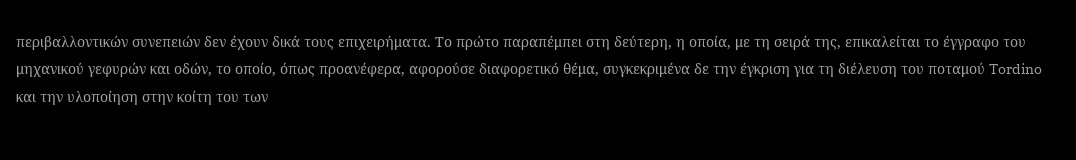περιβαλλοντικών συνεπειών δεν έχουν δικά τους επιχειρήματα. Το πρώτο παραπέμπει στη δεύτερη, η οποία, με τη σειρά της, επικαλείται το έγγραφο του μηχανικού γεφυρών και οδών, το οποίο, όπως προανέφερα, αφορούσε διαφορετικό θέμα, συγκεκριμένα δε την έγκριση για τη διέλευση του ποταμού Tordino και την υλοποίηση στην κοίτη του των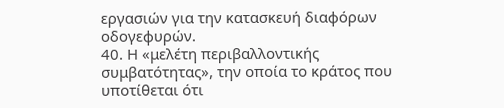εργασιών για την κατασκευή διαφόρων οδογεφυρών.
40. Η «μελέτη περιβαλλοντικής συμβατότητας», την οποία το κράτος που υποτίθεται ότι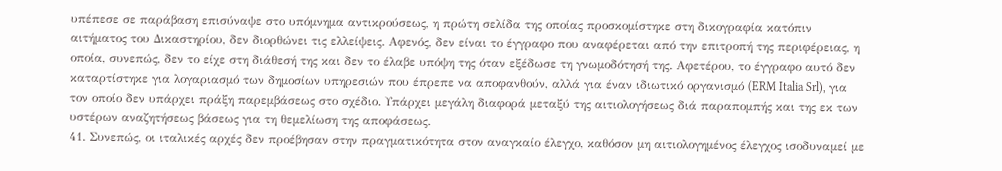υπέπεσε σε παράβαση επισύναψε στο υπόμνημα αντικρούσεως, η πρώτη σελίδα της οποίας προσκομίστηκε στη δικογραφία κατόπιν αιτήματος του Δικαστηρίου, δεν διορθώνει τις ελλείψεις. Αφενός, δεν είναι το έγγραφο που αναφέρεται από την επιτροπή της περιφέρειας, η οποία, συνεπώς, δεν το είχε στη διάθεσή της και δεν το έλαβε υπόψη της όταν εξέδωσε τη γνωμοδότησή της. Αφετέρου, το έγγραφο αυτό δεν καταρτίστηκε για λογαριασμό των δημοσίων υπηρεσιών που έπρεπε να αποφανθούν, αλλά για έναν ιδιωτικό οργανισμό (ERM Italia Srl), για τον οποίο δεν υπάρχει πράξη παρεμβάσεως στο σχέδιο. Υπάρχει μεγάλη διαφορά μεταξύ της αιτιολογήσεως διά παραπομπής και της εκ των υστέρων αναζητήσεως βάσεως για τη θεμελίωση της αποφάσεως.
41. Συνεπώς, οι ιταλικές αρχές δεν προέβησαν στην πραγματικότητα στον αναγκαίο έλεγχο, καθόσον μη αιτιολογημένος έλεγχος ισοδυναμεί με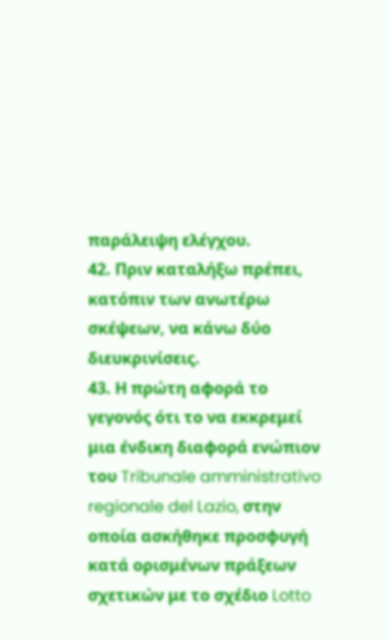παράλειψη ελέγχου.
42. Πριν καταλήξω πρέπει, κατόπιν των ανωτέρω σκέψεων, να κάνω δύο διευκρινίσεις.
43. Η πρώτη αφορά το γεγονός ότι το να εκκρεμεί μια ένδικη διαφορά ενώπιον του Tribunale amministrativo regionale del Lazio, στην οποία ασκήθηκε προσφυγή κατά ορισμένων πράξεων σχετικών με το σχέδιο Lotto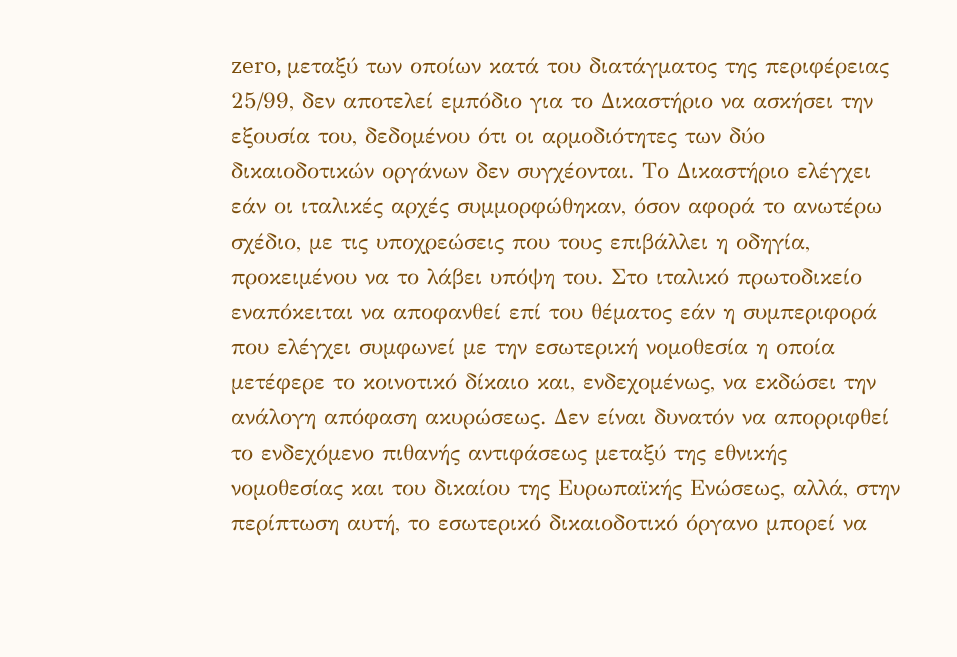zero, μεταξύ των οποίων κατά του διατάγματος της περιφέρειας 25/99, δεν αποτελεί εμπόδιο για το Δικαστήριο να ασκήσει την εξουσία του, δεδομένου ότι οι αρμοδιότητες των δύο δικαιοδοτικών οργάνων δεν συγχέονται. Το Δικαστήριο ελέγχει εάν οι ιταλικές αρχές συμμορφώθηκαν, όσον αφορά το ανωτέρω σχέδιο, με τις υποχρεώσεις που τους επιβάλλει η οδηγία, προκειμένου να το λάβει υπόψη του. Στο ιταλικό πρωτοδικείο εναπόκειται να αποφανθεί επί του θέματος εάν η συμπεριφορά που ελέγχει συμφωνεί με την εσωτερική νομοθεσία η οποία μετέφερε το κοινοτικό δίκαιο και, ενδεχομένως, να εκδώσει την ανάλογη απόφαση ακυρώσεως. Δεν είναι δυνατόν να απορριφθεί το ενδεχόμενο πιθανής αντιφάσεως μεταξύ της εθνικής νομοθεσίας και του δικαίου της Ευρωπαϊκής Ενώσεως, αλλά, στην περίπτωση αυτή, το εσωτερικό δικαιοδοτικό όργανο μπορεί να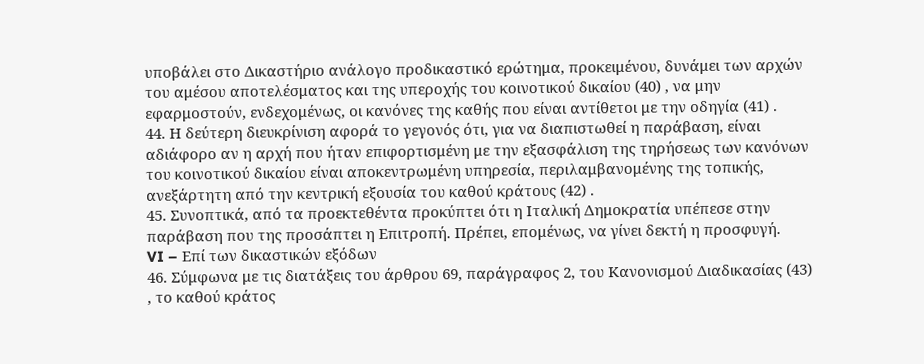υποβάλει στο Δικαστήριο ανάλογο προδικαστικό ερώτημα, προκειμένου, δυνάμει των αρχών του αμέσου αποτελέσματος και της υπεροχής του κοινοτικού δικαίου (40) , να μην εφαρμοστούν, ενδεχομένως, οι κανόνες της καθής που είναι αντίθετοι με την οδηγία (41) .
44. Η δεύτερη διευκρίνιση αφορά το γεγονός ότι, για να διαπιστωθεί η παράβαση, είναι αδιάφορο αν η αρχή που ήταν επιφορτισμένη με την εξασφάλιση της τηρήσεως των κανόνων του κοινοτικού δικαίου είναι αποκεντρωμένη υπηρεσία, περιλαμβανομένης της τοπικής, ανεξάρτητη από την κεντρική εξουσία του καθού κράτους (42) .
45. Συνοπτικά, από τα προεκτεθέντα προκύπτει ότι η Ιταλική Δημοκρατία υπέπεσε στην παράβαση που της προσάπτει η Επιτροπή. Πρέπει, επομένως, να γίνει δεκτή η προσφυγή.
VI – Επί των δικαστικών εξόδων
46. Σύμφωνα με τις διατάξεις του άρθρου 69, παράγραφος 2, του Κανονισμού Διαδικασίας (43) , το καθού κράτος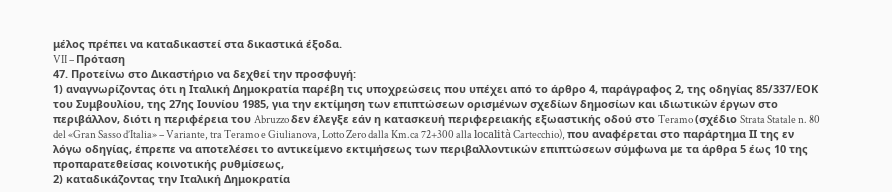μέλος πρέπει να καταδικαστεί στα δικαστικά έξοδα.
VII – Πρόταση
47. Προτείνω στο Δικαστήριο να δεχθεί την προσφυγή:
1) αναγνωρίζοντας ότι η Ιταλική Δημοκρατία παρέβη τις υποχρεώσεις που υπέχει από το άρθρο 4, παράγραφος 2, της οδηγίας 85/337/ΕΟΚ του Συμβουλίου, της 27ης Ιουνίου 1985, για την εκτίμηση των επιπτώσεων ορισμένων σχεδίων δημοσίων και ιδιωτικών έργων στο περιβάλλον, διότι η περιφέρεια του Abruzzo δεν έλεγξε εάν η κατασκευή περιφερειακής εξωαστικής οδού στο Teramo (σχέδιο Strata Statale n. 80 del «Gran Sasso d’Italia» – Variante, tra Teramo e Giulianova, Lotto Zero dalla Km.ca 72+300 alla località Cartecchio), που αναφέρεται στο παράρτημα ΙΙ της εν λόγω οδηγίας, έπρεπε να αποτελέσει το αντικείμενο εκτιμήσεως των περιβαλλοντικών επιπτώσεων σύμφωνα με τα άρθρα 5 έως 10 της προπαρατεθείσας κοινοτικής ρυθμίσεως,
2) καταδικάζοντας την Ιταλική Δημοκρατία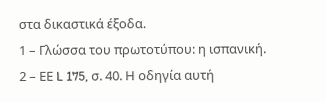στα δικαστικά έξοδα.
1 – Γλώσσα του πρωτοτύπου: η ισπανική.
2 – ΕΕ L 175, σ. 40. Η οδηγία αυτή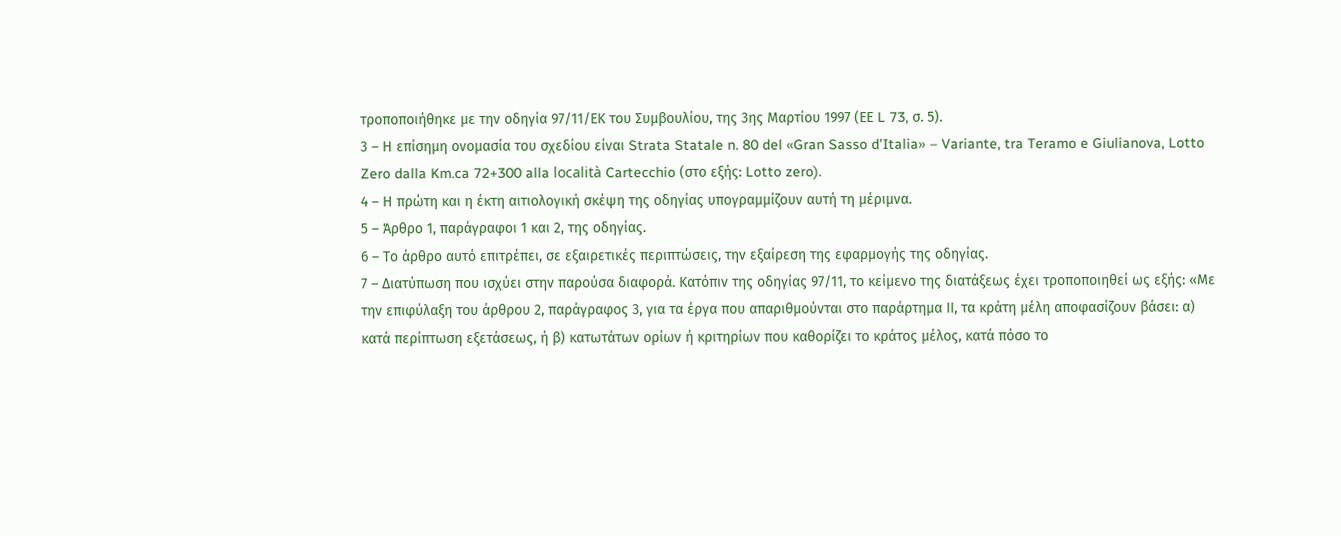τροποποιήθηκε με την οδηγία 97/11/ΕΚ του Συμβουλίου, της 3ης Μαρτίου 1997 (ΕΕ L 73, σ. 5).
3 – Η επίσημη ονομασία του σχεδίου είναι Strata Statale n. 80 del «Gran Sasso d’Italia» – Variante, tra Teramo e Giulianova, Lotto Zero dalla Km.ca 72+300 alla località Cartecchio (στο εξής: Lotto zero).
4 – Η πρώτη και η έκτη αιτιολογική σκέψη της οδηγίας υπογραμμίζουν αυτή τη μέριμνα.
5 – Άρθρο 1, παράγραφοι 1 και 2, της οδηγίας.
6 – Το άρθρο αυτό επιτρέπει, σε εξαιρετικές περιπτώσεις, την εξαίρεση της εφαρμογής της οδηγίας.
7 – Διατύπωση που ισχύει στην παρούσα διαφορά. Κατόπιν της οδηγίας 97/11, το κείμενο της διατάξεως έχει τροποποιηθεί ως εξής: «Με την επιφύλαξη του άρθρου 2, παράγραφος 3, για τα έργα που απαριθμούνται στο παράρτημα ΙΙ, τα κράτη μέλη αποφασίζουν βάσει: α) κατά περίπτωση εξετάσεως, ή β) κατωτάτων ορίων ή κριτηρίων που καθορίζει το κράτος μέλος, κατά πόσο το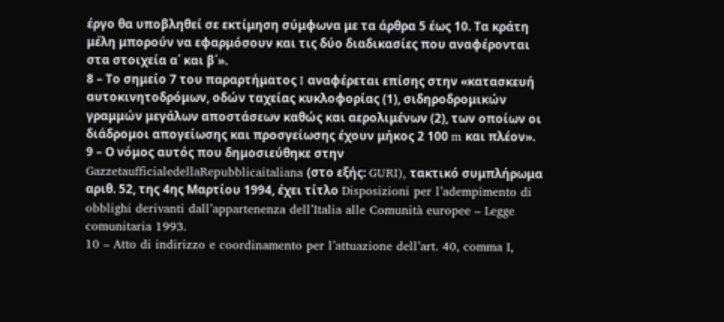έργο θα υποβληθεί σε εκτίμηση σύμφωνα με τα άρθρα 5 έως 10. Τα κράτη μέλη μπορούν να εφαρμόσουν και τις δύο διαδικασίες που αναφέρονται στα στοιχεία α΄ και β΄».
8 – Το σημείο 7 του παραρτήματος I αναφέρεται επίσης στην «κατασκευή αυτοκινητοδρόμων, οδών ταχείας κυκλοφορίας (1), σιδηροδρομικών γραμμών μεγάλων αποστάσεων καθώς και αερολιμένων (2), των οποίων οι διάδρομοι απογείωσης και προσγείωσης έχουν μήκος 2 100 m και πλέον».
9 – Ο νόμος αυτός που δημοσιεύθηκε στην GazzetaufficialedellaRepubblicaitaliana (στο εξής: GURI), τακτικό συμπλήρωμα αριθ. 52, της 4ης Μαρτίου 1994, έχει τίτλο Disposizioni per l’adempimento di obblighi derivanti dall’appartenenza dell’Italia alle Comunità europee – Legge comunitaria 1993.
10 – Atto di indirizzo e coordinamento per l’attuazione dell’art. 40, comma I,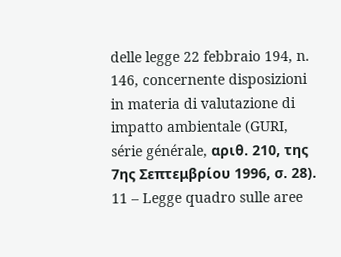delle legge 22 febbraio 194, n. 146, concernente disposizioni in materia di valutazione di impatto ambientale (GURI, série générale, αριθ. 210, της 7ης Σεπτεμβρίου 1996, σ. 28).
11 – Legge quadro sulle aree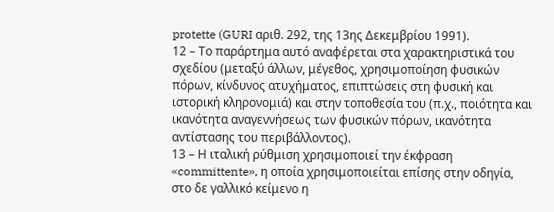protette (GURI αριθ. 292, της 13ης Δεκεμβρίου 1991).
12 – Το παράρτημα αυτό αναφέρεται στα χαρακτηριστικά του σχεδίου (μεταξύ άλλων, μέγεθος, χρησιμοποίηση φυσικών πόρων, κίνδυνος ατυχήματος, επιπτώσεις στη φυσική και ιστορική κληρονομιά) και στην τοποθεσία του (π.χ., ποιότητα και ικανότητα αναγεννήσεως των φυσικών πόρων, ικανότητα αντίστασης του περιβάλλοντος).
13 – Η ιταλική ρύθμιση χρησιμοποιεί την έκφραση «committente», η οποία χρησιμοποιείται επίσης στην οδηγία, στο δε γαλλικό κείμενο η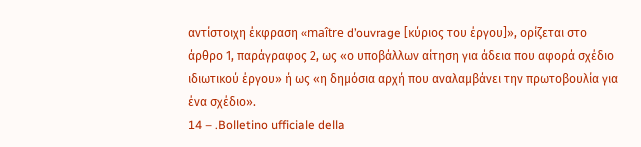αντίστοιχη έκφραση «maître d’ouvrage [κύριος του έργου]», ορίζεται στο άρθρο 1, παράγραφος 2, ως «ο υποβάλλων αίτηση για άδεια που αφορά σχέδιο ιδιωτικού έργου» ή ως «η δημόσια αρχή που αναλαμβάνει την πρωτοβουλία για ένα σχέδιο».
14 – .Bolletino ufficiale della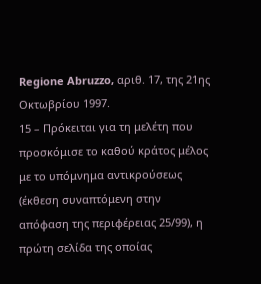Regione Abruzzo, αριθ. 17, της 21ης Οκτωβρίου 1997.
15 – Πρόκειται για τη μελέτη που προσκόμισε το καθού κράτος μέλος με το υπόμνημα αντικρούσεως (έκθεση συναπτόμενη στην απόφαση της περιφέρειας 25/99), η πρώτη σελίδα της οποίας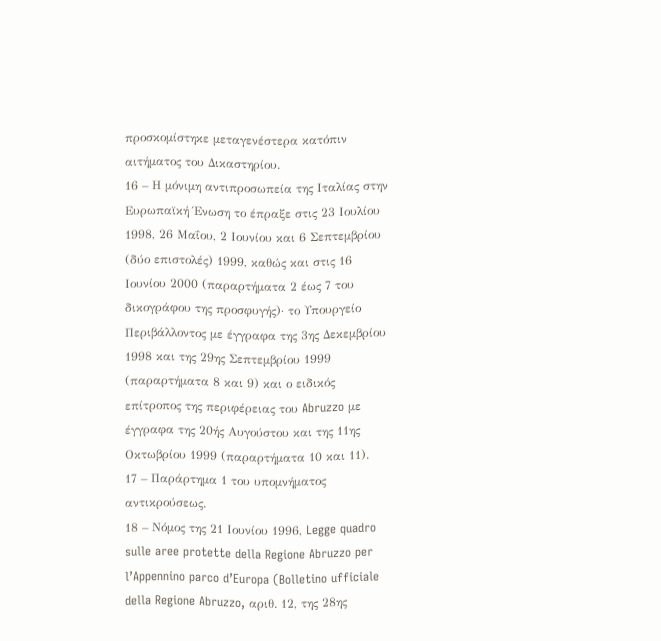προσκομίστηκε μεταγενέστερα κατόπιν αιτήματος του Δικαστηρίου.
16 – Η μόνιμη αντιπροσωπεία της Ιταλίας στην Ευρωπαϊκή Ένωση το έπραξε στις 23 Ιουλίου 1998, 26 Μαΐου, 2 Ιουνίου και 6 Σεπτεμβρίου (δύο επιστολές) 1999, καθώς και στις 16 Ιουνίου 2000 (παραρτήματα 2 έως 7 του δικογράφου της προσφυγής)· το Υπουργείο Περιβάλλοντος με έγγραφα της 3ης Δεκεμβρίου 1998 και της 29ης Σεπτεμβρίου 1999 (παραρτήματα 8 και 9) και ο ειδικός επίτροπος της περιφέρειας του Abruzzo με έγγραφα της 20ής Αυγούστου και της 11ης Οκτωβρίου 1999 (παραρτήματα 10 και 11).
17 – Παράρτημα 1 του υπομνήματος αντικρούσεως.
18 – Νόμος της 21 Ιουνίου 1996, Legge quadro sulle aree protette della Regione Abruzzo per l’Appennino parco d’Europa (Bolletino ufficiale della Regione Abruzzo, αριθ. 12, της 28ης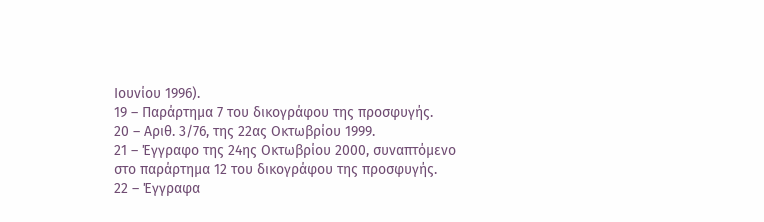Ιουνίου 1996).
19 – Παράρτημα 7 του δικογράφου της προσφυγής.
20 – Αριθ. 3/76, της 22ας Οκτωβρίου 1999.
21 – Έγγραφο της 24ης Οκτωβρίου 2000, συναπτόμενο στο παράρτημα 12 του δικογράφου της προσφυγής.
22 – Έγγραφα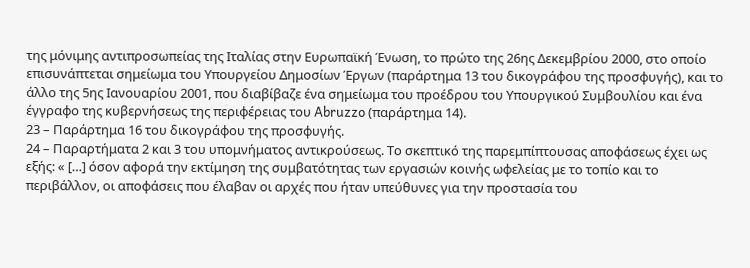της μόνιμης αντιπροσωπείας της Ιταλίας στην Ευρωπαϊκή Ένωση, το πρώτο της 26ης Δεκεμβρίου 2000, στο οποίο επισυνάπτεται σημείωμα του Υπουργείου Δημοσίων Έργων (παράρτημα 13 του δικογράφου της προσφυγής), και το άλλο της 5ης Ιανουαρίου 2001, που διαβίβαζε ένα σημείωμα του προέδρου του Υπουργικού Συμβουλίου και ένα έγγραφο της κυβερνήσεως της περιφέρειας του Abruzzo (παράρτημα 14).
23 – Παράρτημα 16 του δικογράφου της προσφυγής.
24 – Παραρτήματα 2 και 3 του υπομνήματος αντικρούσεως. Το σκεπτικό της παρεμπίπτουσας αποφάσεως έχει ως εξής: « […] όσον αφορά την εκτίμηση της συμβατότητας των εργασιών κοινής ωφελείας με το τοπίο και το περιβάλλον, οι αποφάσεις που έλαβαν οι αρχές που ήταν υπεύθυνες για την προστασία του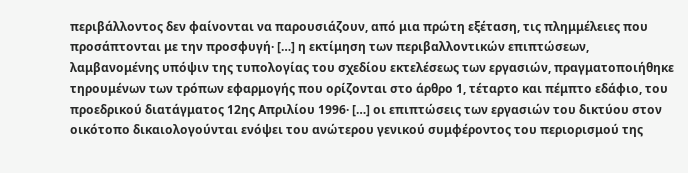περιβάλλοντος δεν φαίνονται να παρουσιάζουν, από μια πρώτη εξέταση, τις πλημμέλειες που προσάπτονται με την προσφυγή· […] η εκτίμηση των περιβαλλοντικών επιπτώσεων, λαμβανομένης υπόψιν της τυπολογίας του σχεδίου εκτελέσεως των εργασιών, πραγματοποιήθηκε τηρουμένων των τρόπων εφαρμογής που ορίζονται στο άρθρο 1, τέταρτο και πέμπτο εδάφιο, του προεδρικού διατάγματος 12ης Απριλίου 1996· […] οι επιπτώσεις των εργασιών του δικτύου στον οικότοπο δικαιολογούνται ενόψει του ανώτερου γενικού συμφέροντος του περιορισμού της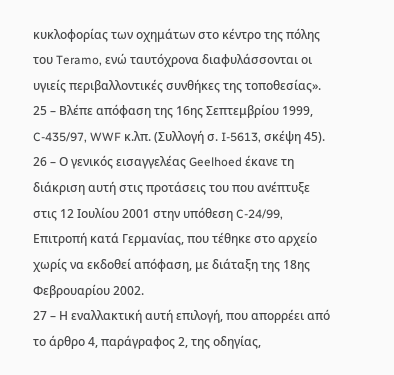κυκλοφορίας των οχημάτων στο κέντρο της πόλης του Teramo, ενώ ταυτόχρονα διαφυλάσσονται οι υγιείς περιβαλλοντικές συνθήκες της τοποθεσίας».
25 – Βλέπε απόφαση της 16ης Σεπτεμβρίου 1999, C-435/97, WWF κ.λπ. (Συλλογή σ. I-5613, σκέψη 45).
26 – Ο γενικός εισαγγελέας Geelhoed έκανε τη διάκριση αυτή στις προτάσεις του που ανέπτυξε στις 12 Ιουλίου 2001 στην υπόθεση C-24/99, Επιτροπή κατά Γερμανίας, που τέθηκε στο αρχείο χωρίς να εκδοθεί απόφαση, με διάταξη της 18ης Φεβρουαρίου 2002.
27 – Η εναλλακτική αυτή επιλογή, που απορρέει από το άρθρο 4, παράγραφος 2, της οδηγίας,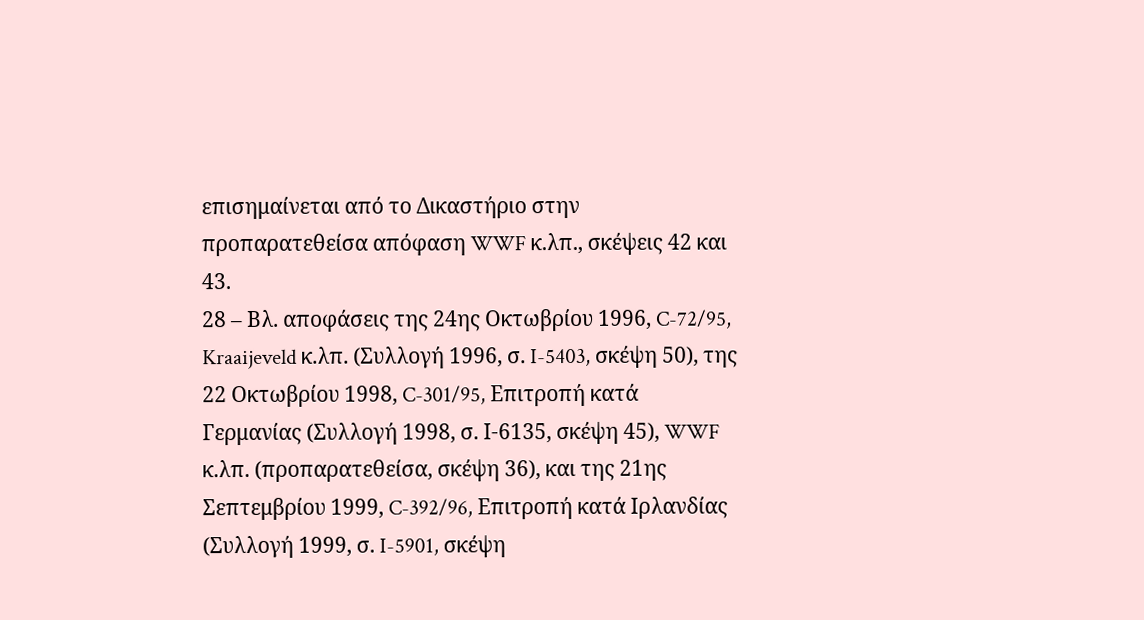επισημαίνεται από το Δικαστήριο στην προπαρατεθείσα απόφαση WWF κ.λπ., σκέψεις 42 και 43.
28 – Βλ. αποφάσεις της 24ης Οκτωβρίου 1996, C-72/95, Kraaijeveld κ.λπ. (Συλλογή 1996, σ. I-5403, σκέψη 50), της 22 Οκτωβρίου 1998, C-301/95, Επιτροπή κατά Γερμανίας (Συλλογή 1998, σ. Ι-6135, σκέψη 45), WWF κ.λπ. (προπαρατεθείσα, σκέψη 36), και της 21ης Σεπτεμβρίου 1999, C-392/96, Επιτροπή κατά Ιρλανδίας (Συλλογή 1999, σ. I-5901, σκέψη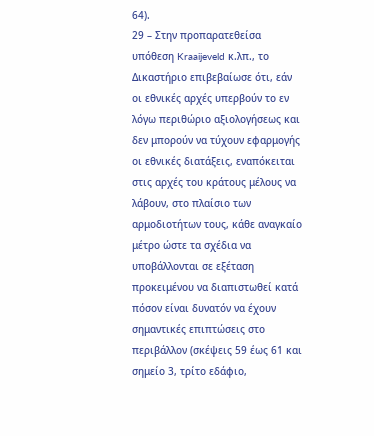64).
29 – Στην προπαρατεθείσα υπόθεση Kraaijeveld κ.λπ., το Δικαστήριο επιβεβαίωσε ότι, εάν οι εθνικές αρχές υπερβούν το εν λόγω περιθώριο αξιολογήσεως και δεν μπορούν να τύχουν εφαρμογής οι εθνικές διατάξεις, εναπόκειται στις αρχές του κράτους μέλους να λάβουν, στο πλαίσιο των αρμοδιοτήτων τους, κάθε αναγκαίο μέτρο ώστε τα σχέδια να υποβάλλονται σε εξέταση προκειμένου να διαπιστωθεί κατά πόσον είναι δυνατόν να έχουν σημαντικές επιπτώσεις στο περιβάλλον (σκέψεις 59 έως 61 και σημείο 3, τρίτο εδάφιο,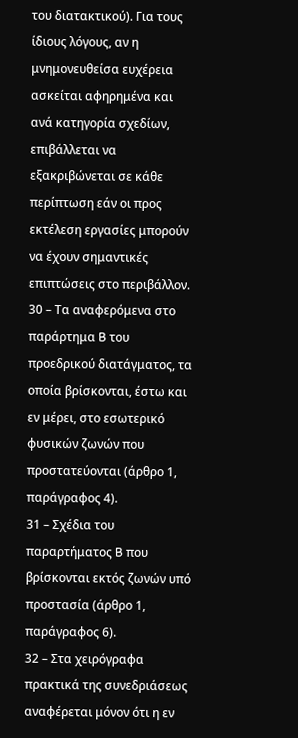του διατακτικού). Για τους ίδιους λόγους, αν η μνημονευθείσα ευχέρεια ασκείται αφηρημένα και ανά κατηγορία σχεδίων, επιβάλλεται να εξακριβώνεται σε κάθε περίπτωση εάν οι προς εκτέλεση εργασίες μπορούν να έχουν σημαντικές επιπτώσεις στο περιβάλλον.
30 – Τα αναφερόμενα στο παράρτημα B του προεδρικού διατάγματος, τα οποία βρίσκονται, έστω και εν μέρει, στο εσωτερικό φυσικών ζωνών που προστατεύονται (άρθρο 1, παράγραφος 4).
31 – Σχέδια του παραρτήματος B που βρίσκονται εκτός ζωνών υπό προστασία (άρθρο 1, παράγραφος 6).
32 – Στα χειρόγραφα πρακτικά της συνεδριάσεως αναφέρεται μόνον ότι η εν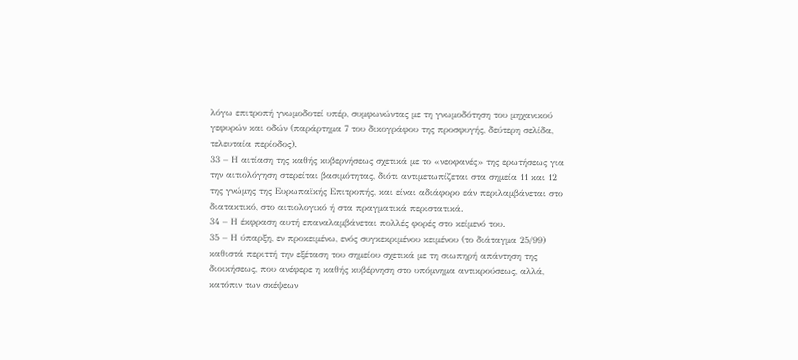λόγω επιτροπή γνωμοδοτεί υπέρ, συμφωνώντας με τη γνωμοδότηση του μηχανικού γεφυρών και οδών (παράρτημα 7 του δικογράφου της προσφυγής, δεύτερη σελίδα, τελευταία περίοδος).
33 – Η αιτίαση της καθής κυβερνήσεως σχετικά με το «νεοφανές» της ερωτήσεως για την αιτιολόγηση στερείται βασιμότητας, διότι αντιμετωπίζεται στα σημεία 11 και 12 της γνώμης της Ευρωπαϊκής Επιτροπής, και είναι αδιάφορο εάν περιλαμβάνεται στο διατακτικό, στο αιτιολογικό ή στα πραγματικά περιστατικά.
34 – Η έκφραση αυτή επαναλαμβάνεται πολλές φορές στο κείμενό του.
35 – Η ύπαρξη, εν προκειμένω, ενός συγκεκριμένου κειμένου (το διάταγμα 25/99) καθιστά περιττή την εξέταση του σημείου σχετικά με τη σιωπηρή απάντηση της διοικήσεως, που ανέφερε η καθής κυβέρνηση στο υπόμνημα αντικρούσεως, αλλά, κατόπιν των σκέψεων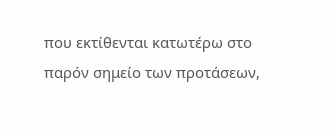που εκτίθενται κατωτέρω στο παρόν σημείο των προτάσεων,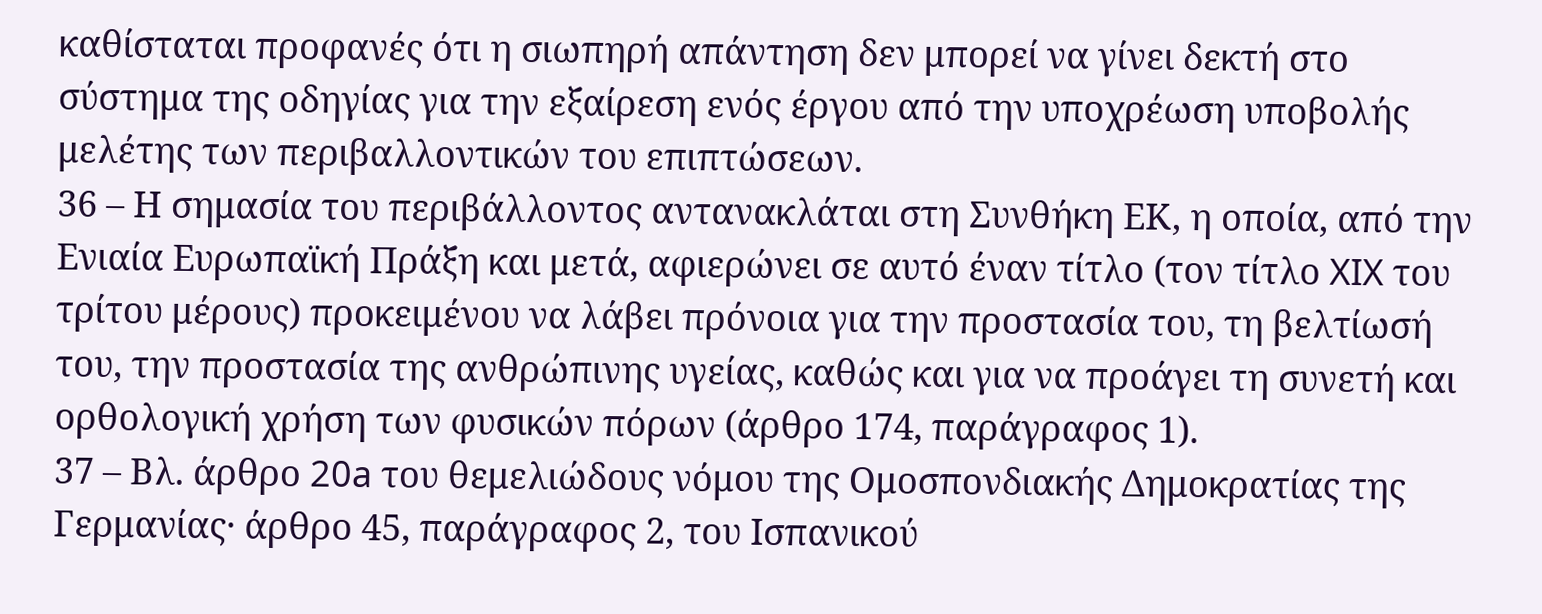καθίσταται προφανές ότι η σιωπηρή απάντηση δεν μπορεί να γίνει δεκτή στο σύστημα της οδηγίας για την εξαίρεση ενός έργου από την υποχρέωση υποβολής μελέτης των περιβαλλοντικών του επιπτώσεων.
36 – Η σημασία του περιβάλλοντος αντανακλάται στη Συνθήκη ΕΚ, η οποία, από την Ενιαία Ευρωπαϊκή Πράξη και μετά, αφιερώνει σε αυτό έναν τίτλο (τον τίτλο XIX του τρίτου μέρους) προκειμένου να λάβει πρόνοια για την προστασία του, τη βελτίωσή του, την προστασία της ανθρώπινης υγείας, καθώς και για να προάγει τη συνετή και ορθολογική χρήση των φυσικών πόρων (άρθρο 174, παράγραφος 1).
37 – Βλ. άρθρο 20a του θεμελιώδους νόμου της Ομοσπονδιακής Δημοκρατίας της Γερμανίας· άρθρο 45, παράγραφος 2, του Ισπανικού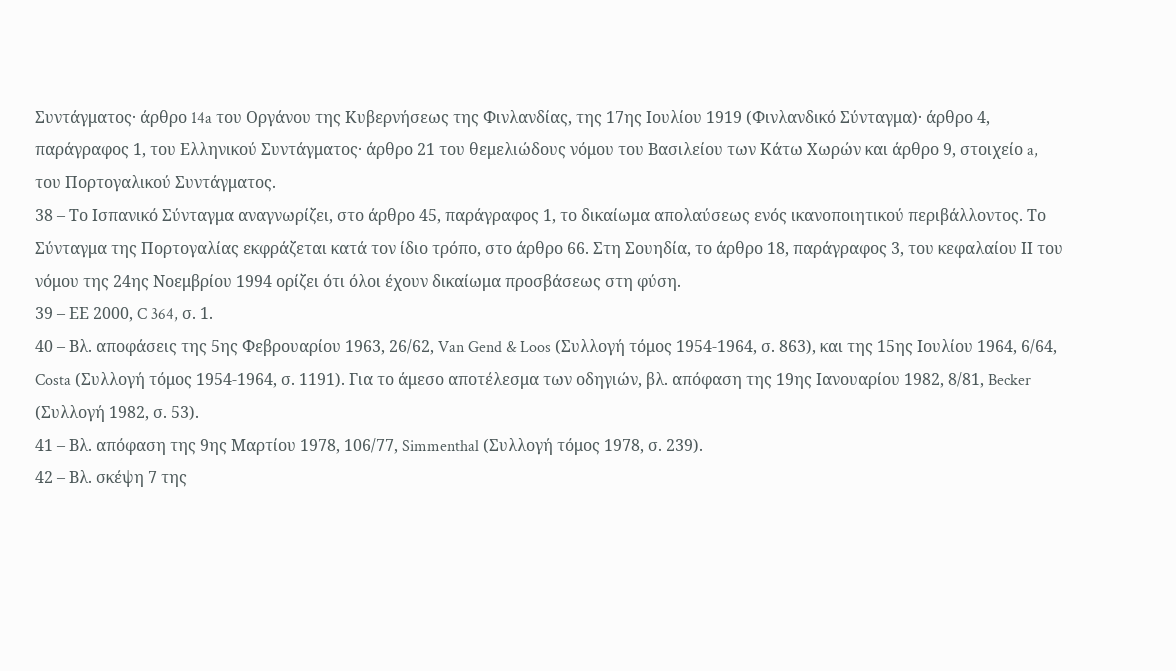Συντάγματος· άρθρο 14a του Οργάνου της Κυβερνήσεως της Φινλανδίας, της 17ης Ιουλίου 1919 (Φινλανδικό Σύνταγμα)· άρθρο 4, παράγραφος 1, του Ελληνικού Συντάγματος· άρθρο 21 του θεμελιώδους νόμου του Βασιλείου των Κάτω Χωρών και άρθρο 9, στοιχείο a, του Πορτογαλικού Συντάγματος.
38 – Το Ισπανικό Σύνταγμα αναγνωρίζει, στο άρθρο 45, παράγραφος 1, το δικαίωμα απολαύσεως ενός ικανοποιητικού περιβάλλοντος. Το Σύνταγμα της Πορτογαλίας εκφράζεται κατά τον ίδιο τρόπο, στο άρθρο 66. Στη Σουηδία, το άρθρο 18, παράγραφος 3, του κεφαλαίου ΙΙ του νόμου της 24ης Νοεμβρίου 1994 ορίζει ότι όλοι έχουν δικαίωμα προσβάσεως στη φύση.
39 – ΕΕ 2000, C 364, σ. 1.
40 – Βλ. αποφάσεις της 5ης Φεβρουαρίου 1963, 26/62, Van Gend & Loos (Συλλογή τόμος 1954-1964, σ. 863), και της 15ης Ιουλίου 1964, 6/64, Costa (Συλλογή τόμος 1954-1964, σ. 1191). Για το άμεσο αποτέλεσμα των οδηγιών, βλ. απόφαση της 19ης Ιανουαρίου 1982, 8/81, Becker (Συλλογή 1982, σ. 53).
41 – Βλ. απόφαση της 9ης Μαρτίου 1978, 106/77, Simmenthal (Συλλογή τόμος 1978, σ. 239).
42 – Βλ. σκέψη 7 της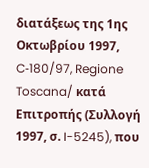διατάξεως της 1ης Οκτωβρίου 1997, C‑180/97, Regione Toscana/ κατά Επιτροπής (Συλλογή 1997, σ. I-5245), που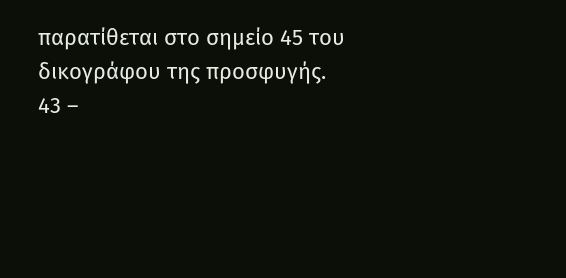παρατίθεται στο σημείο 45 του δικογράφου της προσφυγής.
43 –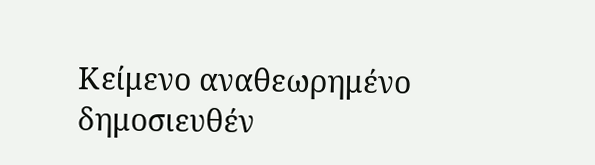Κείμενο αναθεωρημένο δημοσιευθέν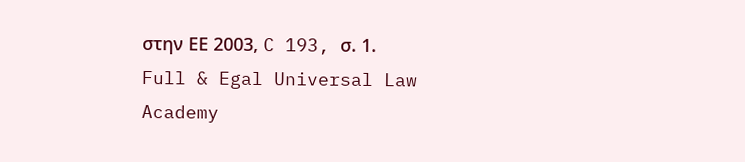στην ΕΕ 2003, C 193, σ. 1.
Full & Egal Universal Law Academy